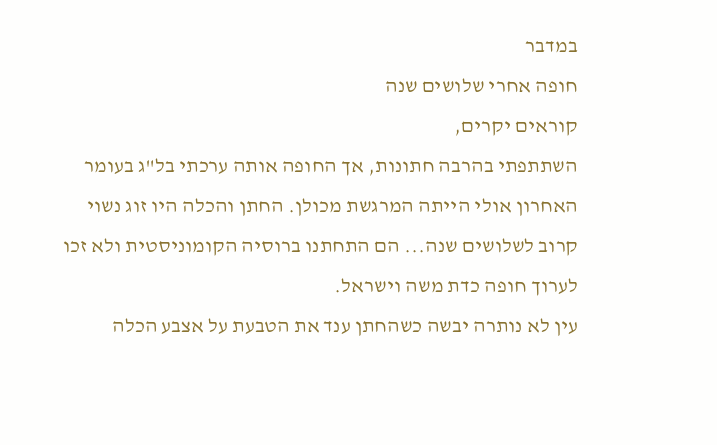במדבר
חופה אחרי שלושים שנה
קוראים יקרים,
השתתפתי בהרבה חתונות, אך החופה אותה ערכתי בל"ג בעומר האחרון אולי הייתה המרגשת מכולן. החתן והכלה היו זוג נשוי קרוב לשלושים שנה... הם התחתנו ברוסיה הקומוניסטית ולא זכו לערוך חופה כדת משה וישראל.
עין לא נותרה יבשה כשהחתן ענד את הטבעת על אצבע הכלה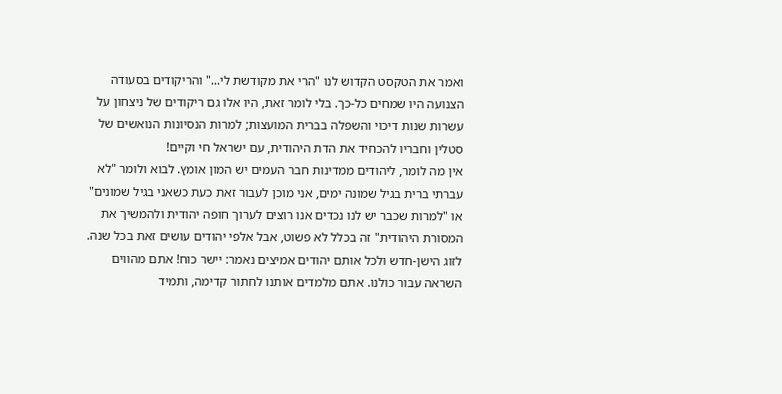ואמר את הטקסט הקדוש לנו "הרי את מקודשת לי..." והריקודים בסעודה הצנועה היו שמחים כל-כך. בלי לומר זאת, היו אלו גם ריקודים של ניצחון על עשרות שנות דיכוי והשפלה בברית המועצות; למרות הנסיונות הנואשים של סטלין וחבריו להכחיד את הדת היהודית, עם ישראל חי וקיים!
אין מה לומר, ליהודים ממדינות חבר העמים יש המון אומץ. לבוא ולומר "לא עברתי ברית בגיל שמונה ימים, אני מוכן לעבור זאת כעת כשאני בגיל שמונים" או "למרות שכבר יש לנו נכדים אנו רוצים לערוך חופה יהודית ולהמשיך את המסורת היהודית" זה בכלל לא פשוט, אבל אלפי יהודים עושים זאת בכל שנה.
לזוג הישן-חדש ולכל אותם יהודים אמיצים נאמר: יישר כוח! אתם מהווים השראה עבור כולנו. אתם מלמדים אותנו לחתור קדימה, ותמיד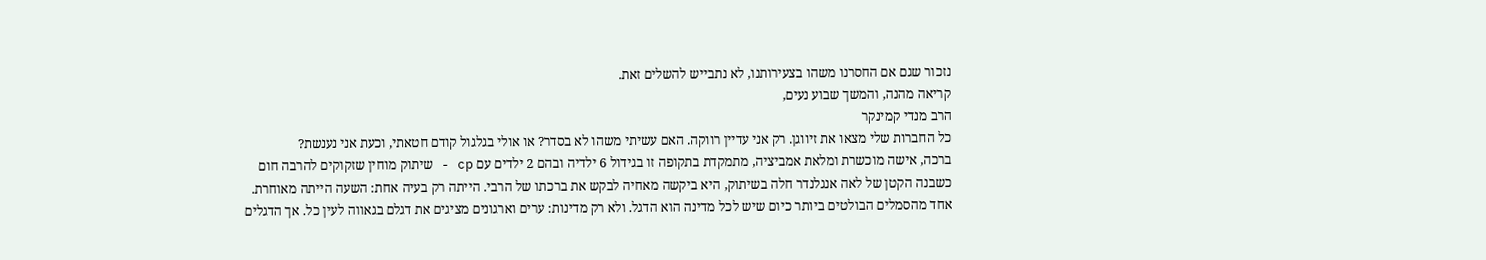נזכור שגם אם החסרנו משהו בצעירותנו, לא נתבייש להשלים זאת.
קריאה מהנה, והמשך שבוע נעים,
הרב מנדי קמינקר
כל החברות שלי מצאו את זיווגן. רק אני עדיין רווקה. האם עשיתי משהו לא בסדר? או אולי בגלגול קודם חטאתי, וכעת אני נענשת?
ברכה, אישה מוכשרת ומלאת אמביציה, מתמקדת בתקופה זו בגידול 6 ילדיה ובהם 2 ילדים עם cp - שיתוק מוחין שזקוקים להרבה חום
כשבנה הקטן של לאה אנגלנדר חלה בשיתוק, היא ביקשה מאחיה לבקש את ברכתו של הרבי. הייתה רק בעיה אחת: השעה הייתה מאוחרת.
אחד מהסמלים הבולטים ביותר כיום שיש לכל מדינה הוא הדגל. ולא רק מדינות: ערים וארגונים מציגים את דגלם בגאווה לעין כל. אך הדגלים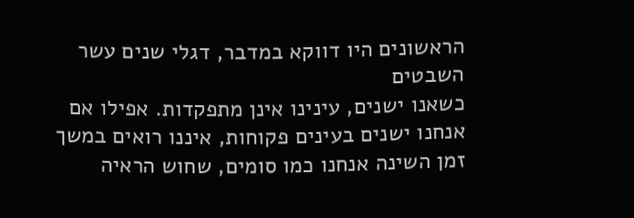הראשונים היו דווקא במדבר, דגלי שנים עשר השבטים
כשאנו ישנים, עינינו אינן מתפקדות. אפילו אם אנחנו ישנים בעינים פקוחות, איננו רואים במשך זמן השינה אנחנו כמו סומים, שחוש הראיה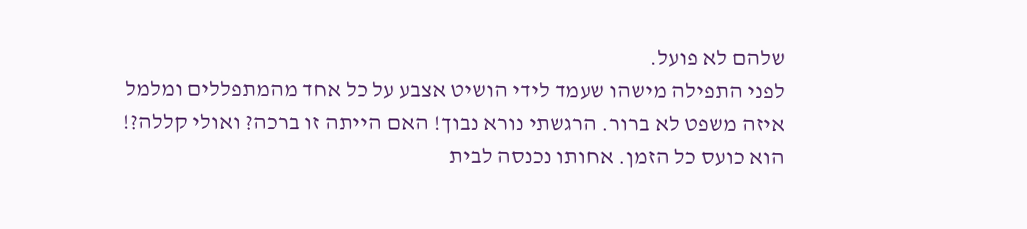שלהם לא פועל.
לפני התפילה מישהו שעמד לידי הושיט אצבע על כל אחד מהמתפללים ומלמל איזה משפט לא ברור. הרגשתי נורא נבוך! האם הייתה זו ברכה? ואולי קללה?!
הוא כועס כל הזמן. אחותו נכנסה לבית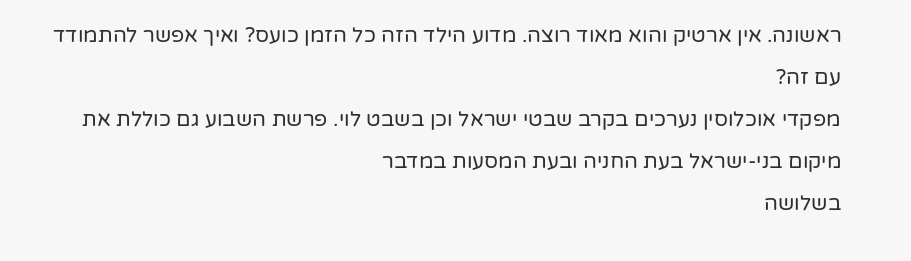ראשונה. אין ארטיק והוא מאוד רוצה. מדוע הילד הזה כל הזמן כועס? ואיך אפשר להתמודד עם זה?
מפקדי אוכלוסין נערכים בקרב שבטי ישראל וכן בשבט לוי. פרשת השבוע גם כוללת את מיקום בני-ישראל בעת החניה ובעת המסעות במדבר
בשלושה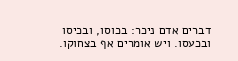דברים אדם ניכר: בכוסו, ובכיסו ובכעסו. ויש אומרים אף בצחוקו.